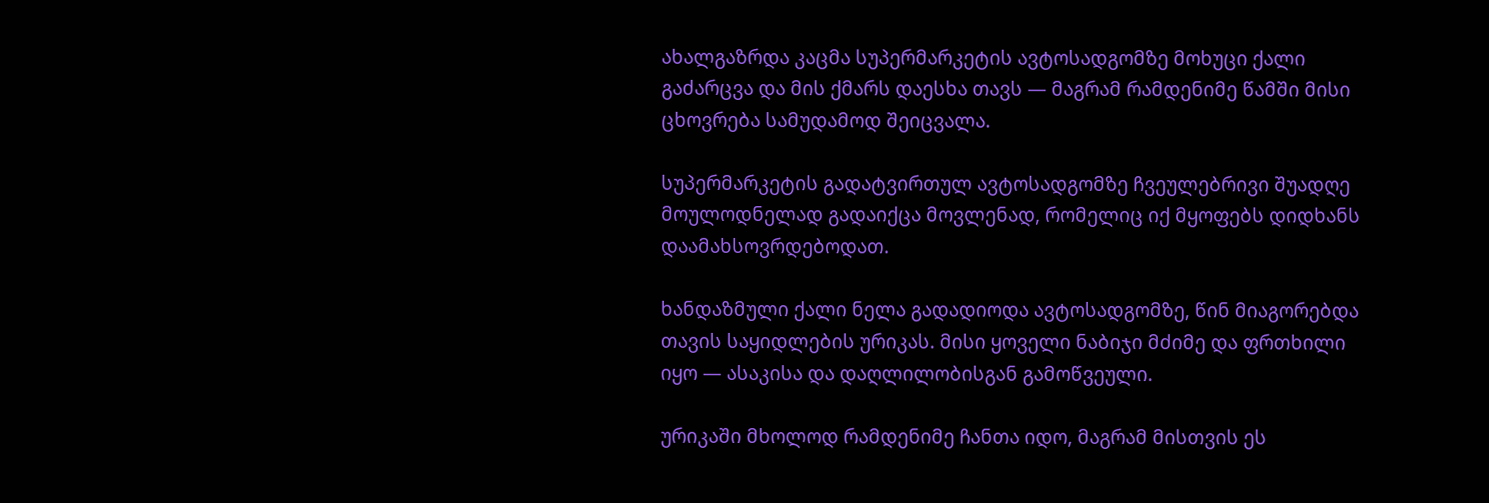ახალგაზრდა კაცმა სუპერმარკეტის ავტოსადგომზე მოხუცი ქალი გაძარცვა და მის ქმარს დაესხა თავს — მაგრამ რამდენიმე წამში მისი ცხოვრება სამუდამოდ შეიცვალა.

სუპერმარკეტის გადატვირთულ ავტოსადგომზე ჩვეულებრივი შუადღე მოულოდნელად გადაიქცა მოვლენად, რომელიც იქ მყოფებს დიდხანს დაამახსოვრდებოდათ.

ხანდაზმული ქალი ნელა გადადიოდა ავტოსადგომზე, წინ მიაგორებდა თავის საყიდლების ურიკას. მისი ყოველი ნაბიჯი მძიმე და ფრთხილი იყო — ასაკისა და დაღლილობისგან გამოწვეული.

ურიკაში მხოლოდ რამდენიმე ჩანთა იდო, მაგრამ მისთვის ეს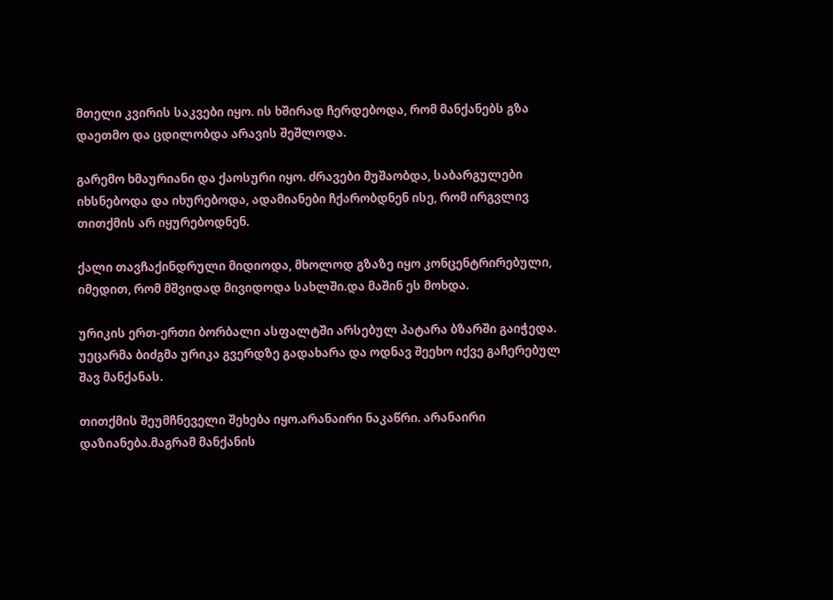მთელი კვირის საკვები იყო. ის ხშირად ჩერდებოდა, რომ მანქანებს გზა დაეთმო და ცდილობდა არავის შეშლოდა.

გარემო ხმაურიანი და ქაოსური იყო. ძრავები მუშაობდა, საბარგულები იხსნებოდა და იხურებოდა, ადამიანები ჩქარობდნენ ისე, რომ ირგვლივ თითქმის არ იყურებოდნენ.

ქალი თავჩაქინდრული მიდიოდა, მხოლოდ გზაზე იყო კონცენტრირებული, იმედით, რომ მშვიდად მივიდოდა სახლში.და მაშინ ეს მოხდა.

ურიკის ერთ-ერთი ბორბალი ასფალტში არსებულ პატარა ბზარში გაიჭედა. უეცარმა ბიძგმა ურიკა გვერდზე გადახარა და ოდნავ შეეხო იქვე გაჩერებულ შავ მანქანას.

თითქმის შეუმჩნეველი შეხება იყო.არანაირი ნაკაწრი. არანაირი დაზიანება.მაგრამ მანქანის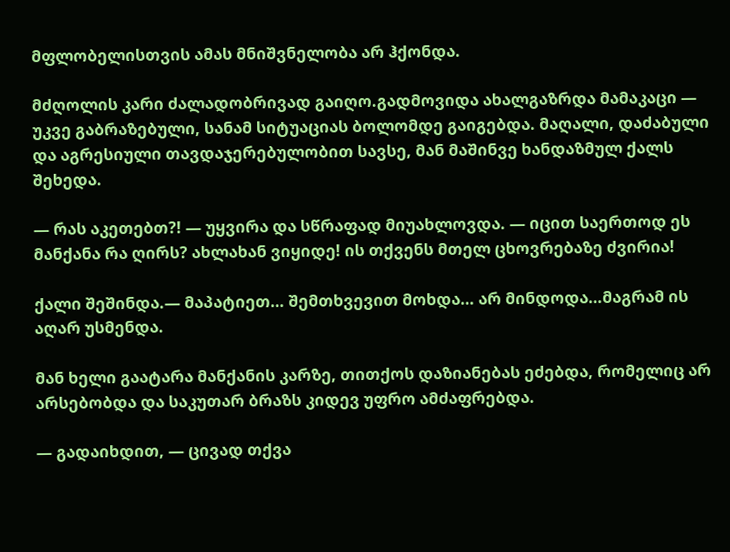მფლობელისთვის ამას მნიშვნელობა არ ჰქონდა.

მძღოლის კარი ძალადობრივად გაიღო.გადმოვიდა ახალგაზრდა მამაკაცი — უკვე გაბრაზებული, სანამ სიტუაციას ბოლომდე გაიგებდა. მაღალი, დაძაბული და აგრესიული თავდაჯერებულობით სავსე, მან მაშინვე ხანდაზმულ ქალს შეხედა.

— რას აკეთებთ?! — უყვირა და სწრაფად მიუახლოვდა. — იცით საერთოდ ეს მანქანა რა ღირს? ახლახან ვიყიდე! ის თქვენს მთელ ცხოვრებაზე ძვირია!

ქალი შეშინდა.— მაპატიეთ… შემთხვევით მოხდა… არ მინდოდა…მაგრამ ის აღარ უსმენდა.

მან ხელი გაატარა მანქანის კარზე, თითქოს დაზიანებას ეძებდა, რომელიც არ არსებობდა და საკუთარ ბრაზს კიდევ უფრო ამძაფრებდა.

— გადაიხდით, — ცივად თქვა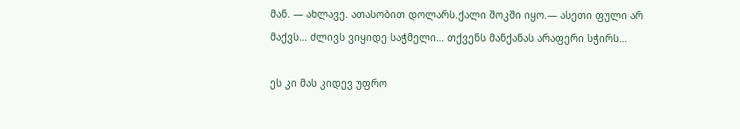მან. — ახლავე. ათასობით დოლარს.ქალი შოკში იყო.— ასეთი ფული არ მაქვს… ძლივს ვიყიდე საჭმელი… თქვენს მანქანას არაფერი სჭირს…

ეს კი მას კიდევ უფრო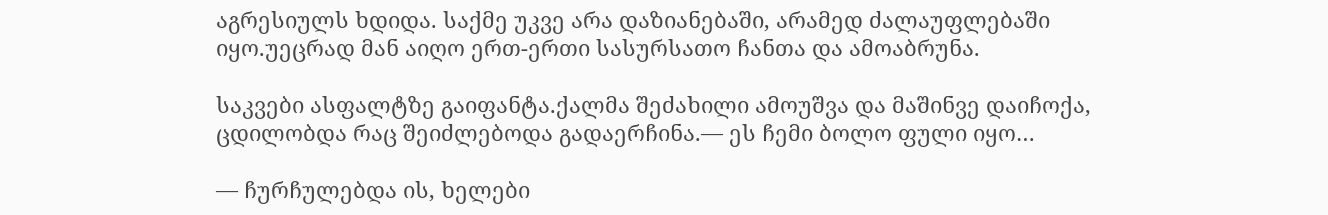აგრესიულს ხდიდა. საქმე უკვე არა დაზიანებაში, არამედ ძალაუფლებაში იყო.უეცრად მან აიღო ერთ-ერთი სასურსათო ჩანთა და ამოაბრუნა.

საკვები ასფალტზე გაიფანტა.ქალმა შეძახილი ამოუშვა და მაშინვე დაიჩოქა, ცდილობდა რაც შეიძლებოდა გადაერჩინა.— ეს ჩემი ბოლო ფული იყო…

— ჩურჩულებდა ის, ხელები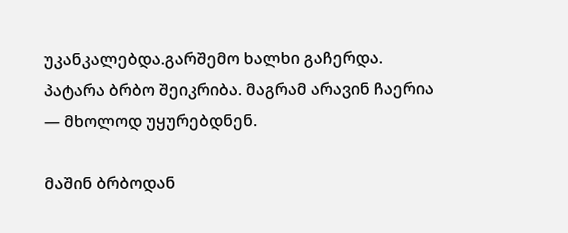უკანკალებდა.გარშემო ხალხი გაჩერდა. პატარა ბრბო შეიკრიბა. მაგრამ არავინ ჩაერია — მხოლოდ უყურებდნენ.

მაშინ ბრბოდან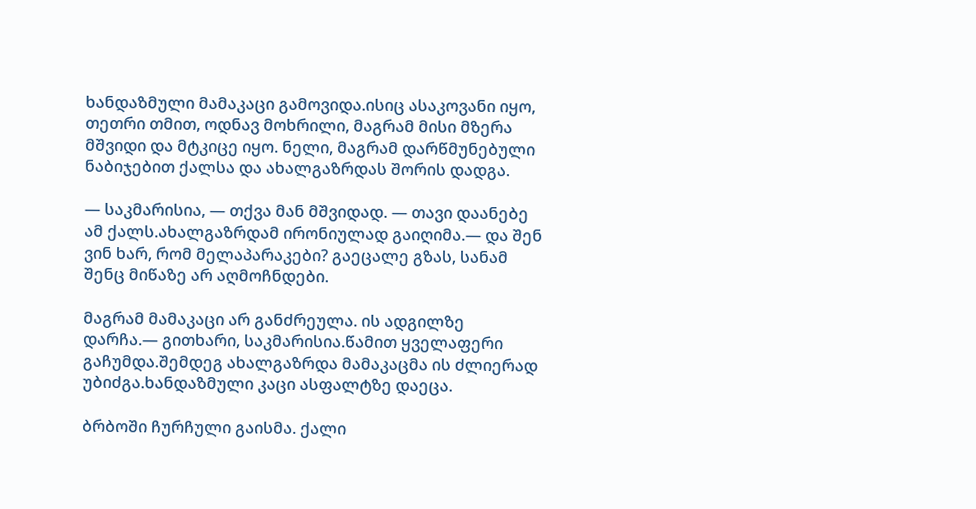ხანდაზმული მამაკაცი გამოვიდა.ისიც ასაკოვანი იყო, თეთრი თმით, ოდნავ მოხრილი, მაგრამ მისი მზერა მშვიდი და მტკიცე იყო. ნელი, მაგრამ დარწმუნებული ნაბიჯებით ქალსა და ახალგაზრდას შორის დადგა.

— საკმარისია, — თქვა მან მშვიდად. — თავი დაანებე ამ ქალს.ახალგაზრდამ ირონიულად გაიღიმა.— და შენ ვინ ხარ, რომ მელაპარაკები? გაეცალე გზას, სანამ შენც მიწაზე არ აღმოჩნდები.

მაგრამ მამაკაცი არ განძრეულა. ის ადგილზე დარჩა.— გითხარი, საკმარისია.წამით ყველაფერი გაჩუმდა.შემდეგ ახალგაზრდა მამაკაცმა ის ძლიერად უბიძგა.ხანდაზმული კაცი ასფალტზე დაეცა.

ბრბოში ჩურჩული გაისმა. ქალი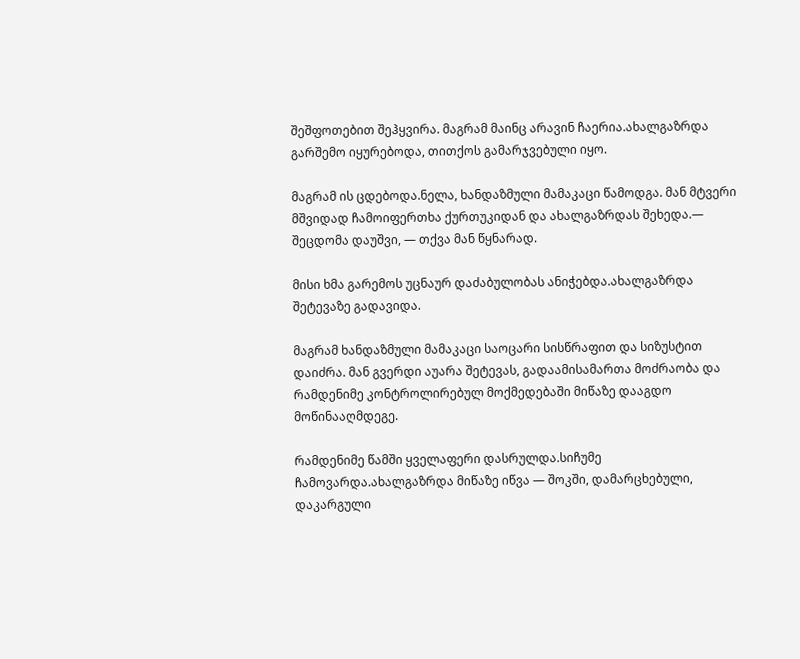შეშფოთებით შეჰყვირა. მაგრამ მაინც არავინ ჩაერია.ახალგაზრდა გარშემო იყურებოდა, თითქოს გამარჯვებული იყო.

მაგრამ ის ცდებოდა.ნელა, ხანდაზმული მამაკაცი წამოდგა. მან მტვერი მშვიდად ჩამოიფერთხა ქურთუკიდან და ახალგაზრდას შეხედა.— შეცდომა დაუშვი, — თქვა მან წყნარად.

მისი ხმა გარემოს უცნაურ დაძაბულობას ანიჭებდა.ახალგაზრდა შეტევაზე გადავიდა.

მაგრამ ხანდაზმული მამაკაცი საოცარი სისწრაფით და სიზუსტით დაიძრა. მან გვერდი აუარა შეტევას, გადაამისამართა მოძრაობა და რამდენიმე კონტროლირებულ მოქმედებაში მიწაზე დააგდო მოწინააღმდეგე.

რამდენიმე წამში ყველაფერი დასრულდა.სიჩუმე ჩამოვარდა.ახალგაზრდა მიწაზე იწვა — შოკში, დამარცხებული, დაკარგული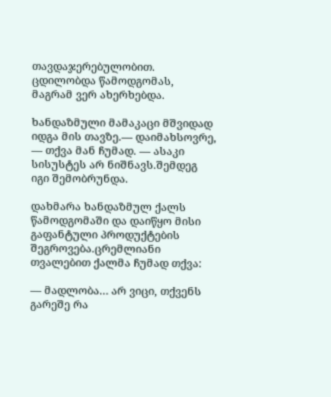თავდაჯერებულობით. ცდილობდა წამოდგომას, მაგრამ ვერ ახერხებდა.

ხანდაზმული მამაკაცი მშვიდად იდგა მის თავზე.— დაიმახსოვრე, — თქვა მან ჩუმად. — ასაკი სისუსტეს არ ნიშნავს.შემდეგ იგი შემობრუნდა.

დახმარა ხანდაზმულ ქალს წამოდგომაში და დაიწყო მისი გაფანტული პროდუქტების შეგროვება.ცრემლიანი თვალებით ქალმა ჩუმად თქვა:

— მადლობა… არ ვიცი, თქვენს გარეშე რა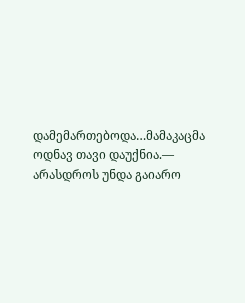დამემართებოდა…მამაკაცმა ოდნავ თავი დაუქნია.— არასდროს უნდა გაიარო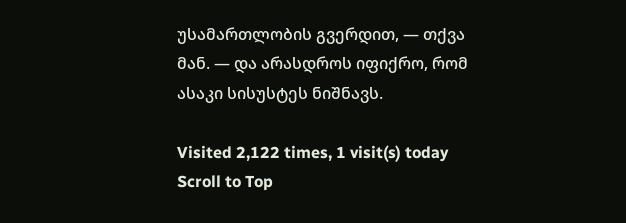უსამართლობის გვერდით, — თქვა მან. — და არასდროს იფიქრო, რომ ასაკი სისუსტეს ნიშნავს.

Visited 2,122 times, 1 visit(s) today
Scroll to Top